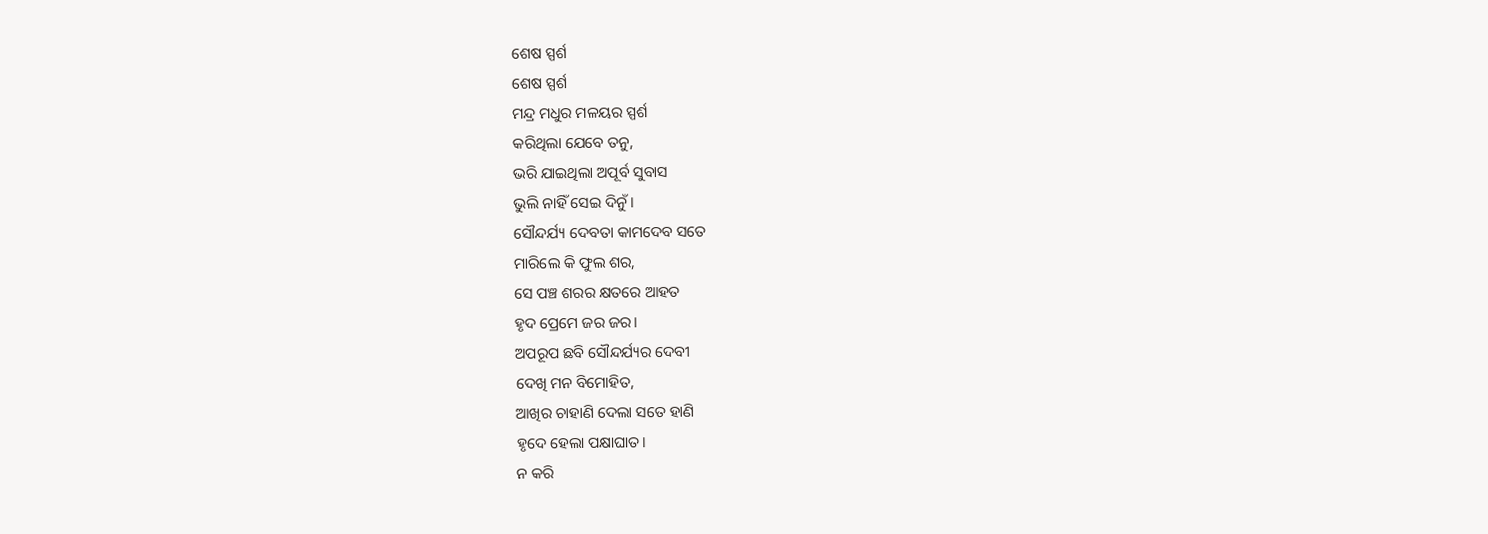ଶେଷ ସ୍ପର୍ଶ
ଶେଷ ସ୍ପର୍ଶ
ମନ୍ଦ୍ର ମଧୁର ମଳୟର ସ୍ପର୍ଶ
କରିଥିଲା ଯେବେ ତନୁ,
ଭରି ଯାଇଥିଲା ଅପୂର୍ବ ସୁବାସ
ଭୁଲି ନାହିଁ ସେଇ ଦିନୁଁ।
ସୌନ୍ଦର୍ଯ୍ୟ ଦେବତା କାମଦେବ ସତେ
ମାରିଲେ କି ଫୁଲ ଶର,
ସେ ପଞ୍ଚ ଶରର କ୍ଷତରେ ଆହତ
ହୃଦ ପ୍ରେମେ ଜର ଜର।
ଅପରୂପ ଛବି ସୌନ୍ଦର୍ଯ୍ୟର ଦେବୀ
ଦେଖି ମନ ବିମୋହିତ,
ଆଖିର ଚାହାଣି ଦେଲା ସତେ ହାଣି
ହୃଦେ ହେଲା ପକ୍ଷାଘାତ।
ନ କରି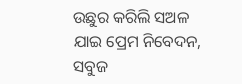ଉଛୁର କରିଲି ସଅଳ
ଯାଇ ପ୍ରେମ ନିବେଦନ,
ସବୁଜ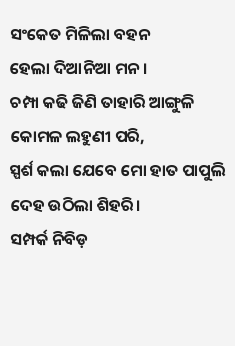ସଂକେତ ମିଳିଲା ବହନ
ହେଲା ଦିଆନିଆ ମନ।
ଚମ୍ପା କଢି ଜିଣି ତାହାରି ଆଙ୍ଗୁଳି
କୋମଳ ଲହୁଣୀ ପରି,
ସ୍ପର୍ଶ କଲା ଯେବେ ମୋ ହାତ ପାପୁଲି
ଦେହ ଉଠିଲା ଶିହରି।
ସମ୍ପର୍କ ନିବିଡ଼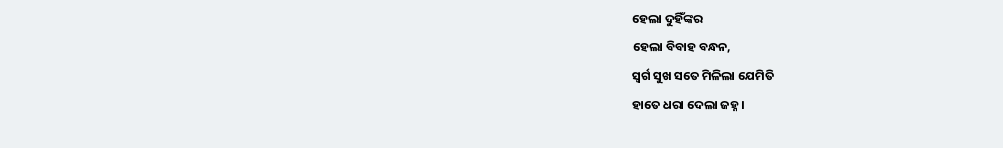ହେଲା ଦୁହିଁଙ୍କର
ହେଲା ବିବାହ ବନ୍ଧନ,
ସ୍ବର୍ଗ ସୁଖ ସତେ ମିଳିଲା ଯେମିତି
ହାତେ ଧରା ଦେଲା ଜହ୍ନ।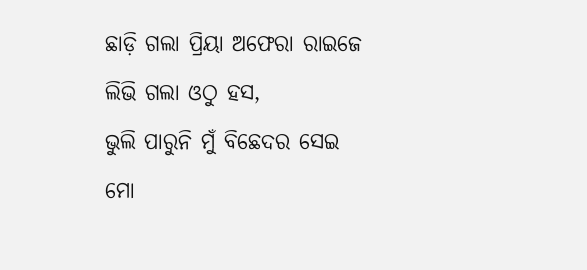ଛାଡ଼ି ଗଲା ପ୍ରିୟା ଅଫେରା ରାଇଜେ
ଲିଭି ଗଲା ଓଠୁ ହସ,
ଭୁଲି ପାରୁନି ମୁଁ ବିଛେଦର ସେଇ
ମୋ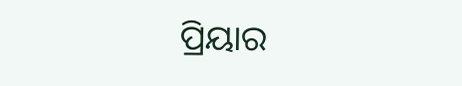ପ୍ରିୟାର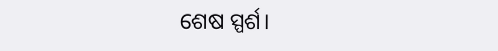ଶେଷ ସ୍ପର୍ଶ।